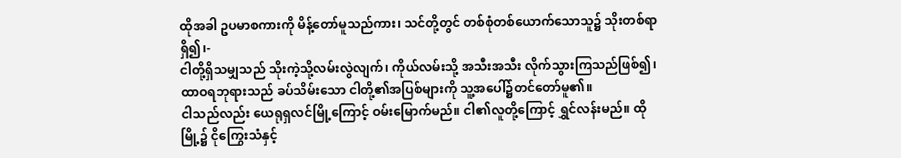ထိုအခါ ဥပမာစကားကို မိန့်တော်မူသည်ကား၊ သင်တို့တွင် တစ်စုံတစ်ယောက်သောသူ၌ သိုးတစ်ရာရှိ၍၊-
ငါတို့ရှိသမျှသည် သိုးကဲ့သို့လမ်းလွဲလျက်၊ ကိုယ်လမ်းသို့ အသီးအသီး လိုက်သွားကြသည်ဖြစ်၍၊ ထာဝရဘုရားသည် ခပ်သိမ်းသော ငါတို့၏အပြစ်များကို သူ့အပေါ်၌တင်တော်မူ၏။
ငါသည်လည်း ယေရုရှလင်မြို့ကြောင့် ဝမ်းမြောက်မည်။ ငါ၏လူတို့ကြောင့် ရွှင်လန်းမည်။ ထိုမြို့၌ ငိုကြွေးသံနှင့်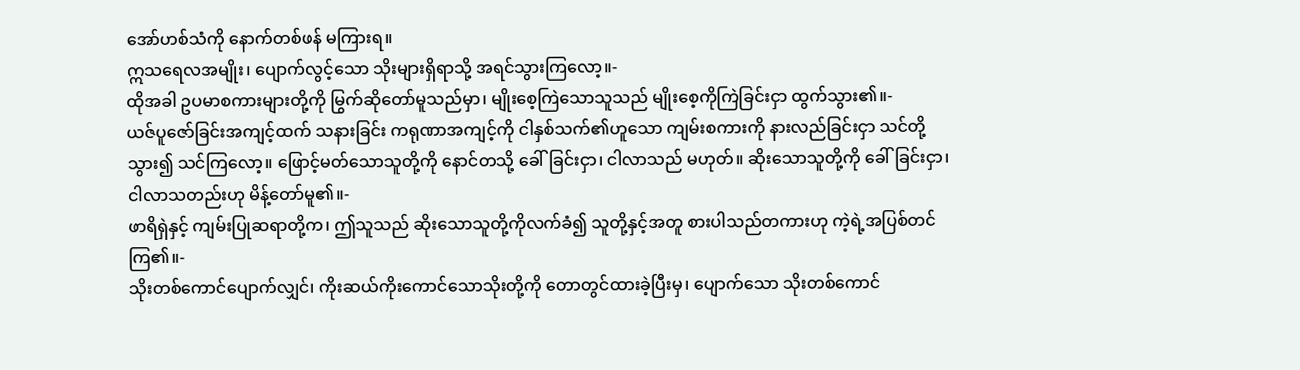အော်ဟစ်သံကို နောက်တစ်ဖန် မကြားရ။
ဣသရေလအမျိုး၊ ပျောက်လွင့်သော သိုးများရှိရာသို့ အရင်သွားကြလော့။-
ထိုအခါ ဥပမာစကားများတို့ကို မြွက်ဆိုတော်မူသည်မှာ၊ မျိုးစေ့ကြဲသောသူသည် မျိုးစေ့ကိုကြဲခြင်းငှာ ထွက်သွား၏။-
ယဇ်ပူဇော်ခြင်းအကျင့်ထက် သနားခြင်း ကရုဏာအကျင့်ကို ငါနှစ်သက်၏ဟူသော ကျမ်းစကားကို နားလည်ခြင်းငှာ သင်တို့သွား၍ သင်ကြလော့။ ဖြောင့်မတ်သောသူတို့ကို နောင်တသို့ ခေါ်ခြင်းငှာ၊ ငါလာသည် မဟုတ်။ ဆိုးသောသူတို့ကို ခေါ်ခြင်းငှာ၊ ငါလာသတည်းဟု မိန့်တော်မူ၏။-
ဖာရိရှဲနှင့် ကျမ်းပြုဆရာတို့က၊ ဤသူသည် ဆိုးသောသူတို့ကိုလက်ခံ၍ သူတို့နှင့်အတူ စားပါသည်တကားဟု ကဲ့ရဲ့အပြစ်တင်ကြ၏။-
သိုးတစ်ကောင်ပျောက်လျှင်၊ ကိုးဆယ်ကိုးကောင်သောသိုးတို့ကို တောတွင်ထားခဲ့ပြီးမှ၊ ပျောက်သော သိုးတစ်ကောင်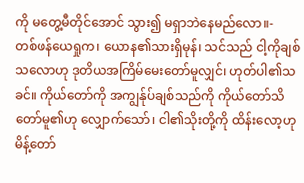ကို မတွေ့မီတိုင်အောင် သွား၍ မရှာဘဲနေမည်လော။-
တစ်ဖန်ယေရှုက၊ ယောန၏သားရှိမုန်၊ သင်သည် ငါ့ကိုချစ်သလောဟု ဒုတိယအကြိမ်မေးတော်မူလျှင်၊ ဟုတ်ပါ၏သခင်။ ကိုယ်တော်ကို အကျွန်ုပ်ချစ်သည်ကို ကိုယ်တော်သိတော်မူ၏ဟု လျှောက်သော်၊ ငါ၏သိုးတို့ကို ထိန်းလော့ဟုမိန့်တော်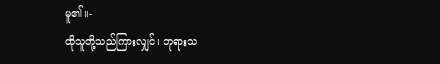မူ၏။-
ထိုသူတို့သည်ကြားလျှင်၊ ဘုရားသ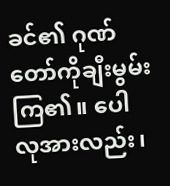ခင်၏ ဂုဏ်တော်ကိုချီးမွမ်းကြ၏။ ပေါလုအားလည်း၊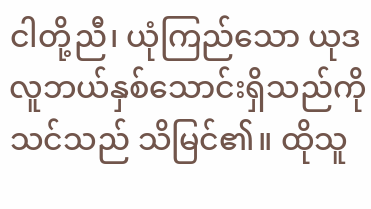ငါတို့ညီ၊ ယုံကြည်သော ယုဒလူဘယ်နှစ်သောင်းရှိသည်ကို သင်သည် သိမြင်၏။ ထိုသူ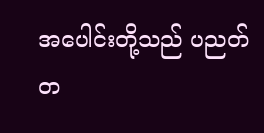အပေါင်းတို့သည် ပညတ်တ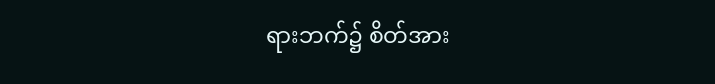ရားဘက်၌ စိတ်အား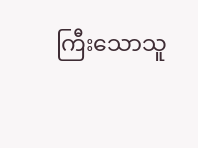ကြီးသောသူ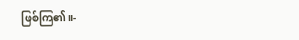ဖြစ်ကြ၏။-